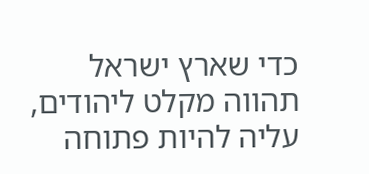כדי שארץ ישראל תהווה מקלט ליהודים, עליה להיות פתוחה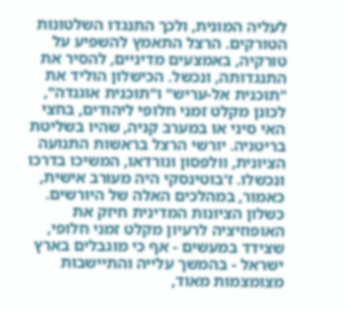לעליה המונית, ולכך התנגדו השלטונות הטורקים. הרצל התאמץ להשפיע על טורקיה, באמצעים מדיניים, להסיר את התנגדותה, ונכשל. הכישלון הוליד את "תוכנית אל-עריש" ו"תוכנית אוגנדה", לכונן מקלט זמני חלופי ליהודים, בחצי האי סיני או במערב קניה, שהיו בשליטת בריטניה. יורשי הרצל בראשות התנועה הציונית, וולפסון ונורדאו, המשיכו בדרכו ונכשלו. ז'בוטינסקי היה מעורב אישית, כאמור, במהלכים האלה של היורשים. כשלון הציונות המדינית חיזק את האופוזיציה לרעיון מקלט זמני חלופי, שצידד במעשים - אף כי מוגבלים בארץ ישראל - בהמשך עלייה והתיישבות מצומצמות מאוד,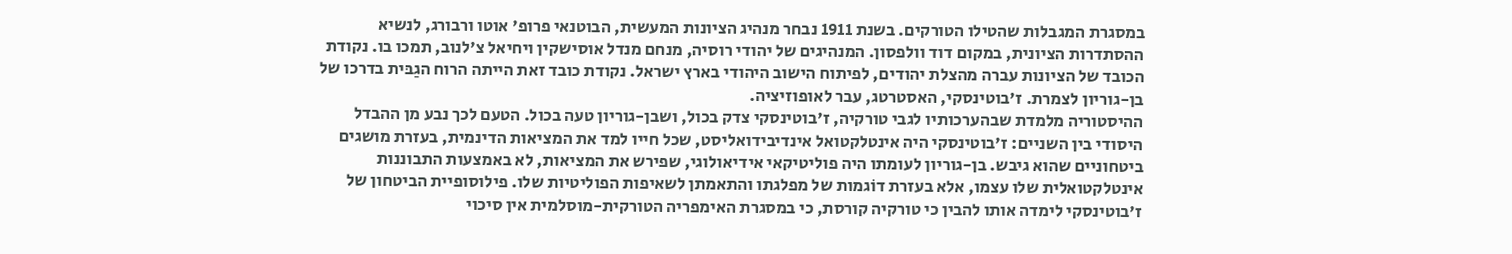במסגרת המגבלות שהטילו הטורקים. בשנת 1911 נבחר מנהיג הציונות המעשית, הבוטנאי פרופ' אוטו ורבורג, לנשיא ההסתדרות הציונית, במקום דוד וולפסון. המנהיגים של יהודי רוסיה, מנחם מנדל אוסישקין ויחיאל צ'לנוב, תמכו בו. נקודת הכובד של הציונות עברה מהצלת יהודים, לפיתוח הישוב היהודי בארץ ישראל. נקודת כובד זאת הייתה הרוח הגַבּית בדרכו של בן-גוריון לצמרת. ז'בוטינסקי, האסטרטג, עבר לאופוזיציה.
ההיסטוריה מלמדת שבהערכותיו לגבי טורקיה, ז'בוטינסקי צדק בכול, ושבן-גוריון טעה בכול. הטעם לכך נבע מן ההבדל היסודי בין השניים: ז'בוטינסקי היה אינטלקטואל אינדיבידואליסט, שכל חייו למד את המציאות הדינמית, בעזרת מושגים ביטחוניים שהוא גיבש. בן-גוריון לעומתו היה פוליטיקאי אידיאולוגי, שפירש את המציאות, לא באמצעות התבוננות אינטלקטואלית שלו עצמו, אלא בעזרת דוֹגמות של מפלגתו והתאמתן לשאיפות הפוליטיות שלו. פילוסופיית הביטחון של ז'בוטינסקי לימדה אותו להבין כי טורקיה קורסת, כי במסגרת האימפריה הטורקית-מוסלמית אין סיכוי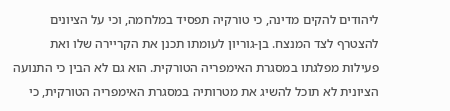ליהודים להקים מדינה, כי טורקיה תפסיד במלחמה, וכי על הציונים להצטרף לצד המנצח. בן-גוריון לעומתו תכנן את הקריירה שלו ואת פעילות מפלגתו במסגרת האימפריה הטורקית. הוא גם לא הבין כי התנועה הציונית לא תוכל להשיג את מטרותיה במסגרת האימפריה הטורקית, כי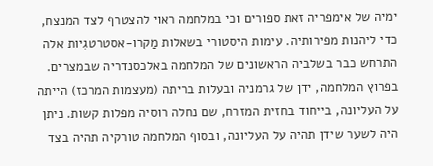ימיה של אימפריה זאת ספורים וכי במלחמה ראוי להצטרף לצד המנצח, כדי ליהנות מפירותיה. עימות היסטורי בשאלות מַקרו-אסטרטגִיות אלה התרחש כבר בשלביה הראשונים של המלחמה באלכסנדריה שבמצרים.
בפרוץ המלחמה, ידן של גרמניה ובעלות בריתה (מעצמות המרכז) הייתה על העליונה, בייחוד בחזית המזרח, שם נחלה רוסיה מפלות קשות. ניתן היה לשער שידן תהיה על העליונה, ובסוף המלחמה טורקיה תהיה בצד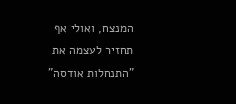המנצח, ואולי אף תחזיר לעצמה את "התנחלות אודסה"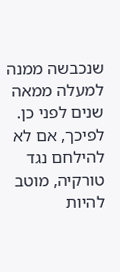שנכבשה ממנה למעלה ממאה שנים לפני כן. לפיכך, אם לא להילחם נגד טורקיה, מוטב להיות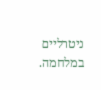ניטרליים במלחמה.